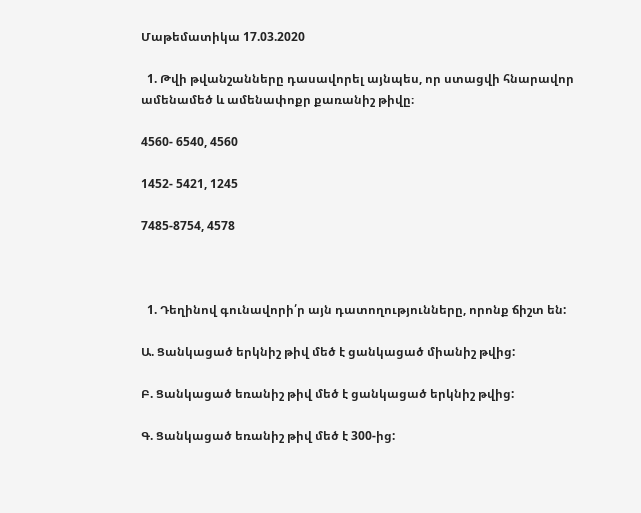Մաթեմատիկա 17.03.2020

  1. Թվի թվանշանները դասավորել այնպես, որ ստացվի հնարավոր ամենամեծ և ամենափոքր քառանիշ թիվը։

4560- 6540, 4560

1452- 5421, 1245

7485-8754, 4578



  1. Դեղինով գունավորի՛ր այն դատողությունները, որոնք ճիշտ են:

Ա. Ցանկացած երկնիշ թիվ մեծ է ցանկացած միանիշ թվից:

Բ. Ցանկացած եռանիշ թիվ մեծ է ցանկացած երկնիշ թվից:

Գ. Ցանկացած եռանիշ թիվ մեծ է 300-ից: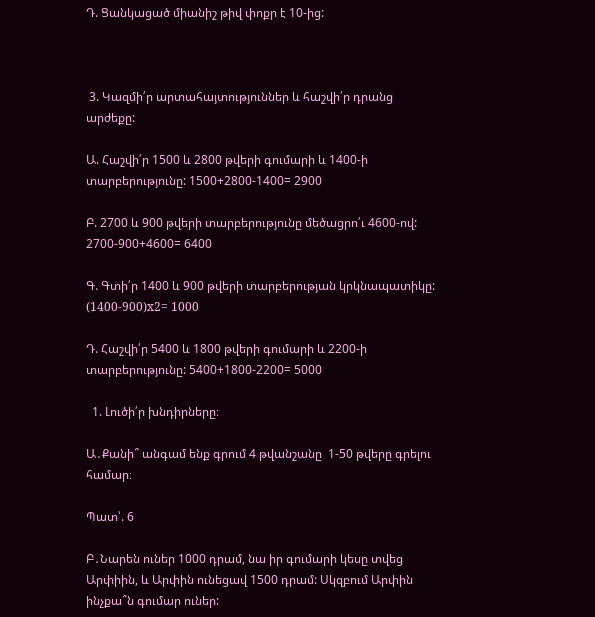Դ. Ցանկացած միանիշ թիվ փոքր է 10-ից:



 3. Կազմի՛ր արտահայտություններ և հաշվի՛ր դրանց արժեքը:

Ա. Հաշվի՛ր 1500 և 2800 թվերի գումարի և 1400-ի տարբերությունը: 1500+2800-1400= 2900

Բ. 2700 և 900 թվերի տարբերությունը մեծացրո՛ւ 4600-ով: 2700-900+4600= 6400

Գ. Գտի՛ր 1400 և 900 թվերի տարբերության կրկնապատիկը: (1400-900)x2= 1000

Դ. Հաշվի՛ր 5400 և 1800 թվերի գումարի և 2200-ի տարբերությունը: 5400+1800-2200= 5000

  1. Լուծի՛ր խնդիրները։

Ա․Քանի՞ անգամ ենք գրում 4 թվանշանը  1-50 թվերը գրելու համար։

Պատ՝. 6

Բ․Նարեն ուներ 1000 դրամ, նա իր գումարի կեսը տվեց Արփիին, և Արփին ունեցավ 1500 դրամ: Սկզբում Արփին ինչքա՞ն գումար ուներ: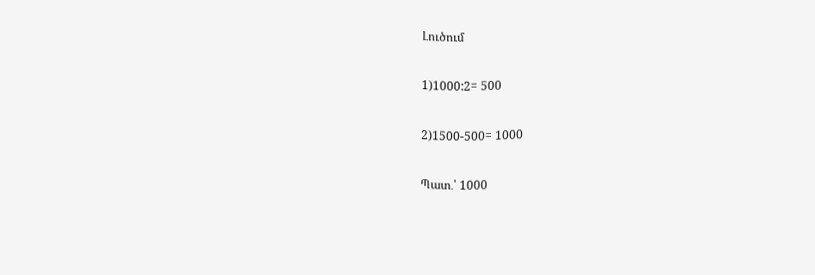Լուծում

1)1000:2= 500

2)1500-500= 1000

Պատ․՝ 1000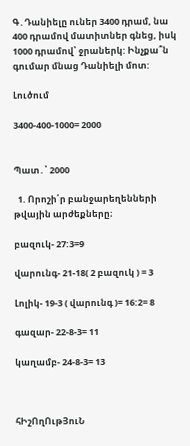Գ․Դանիելը ուներ 3400 դրամ, նա 400 դրամով մատիտներ գնեց, իսկ 1000 դրամով՝ ջրաներկ: Ինչքա՞ն գումար մնաց Դանիելի մոտ:

Լուծում

3400-400-1000= 2000


Պատ․՝ 2000

  1. Որոշի՛ր բանջարեղենների թվային արժեքները։

բազուկ- 27:3=9

վարունգ- 21-18( 2 բազուկ ) = 3

Լոլիկ- 19-3 ( վարունգ )= 16:2= 8

գազար- 22-8-3= 11

կաղամբ- 24-8-3= 13



հԻշՈղՈւթՅուՆ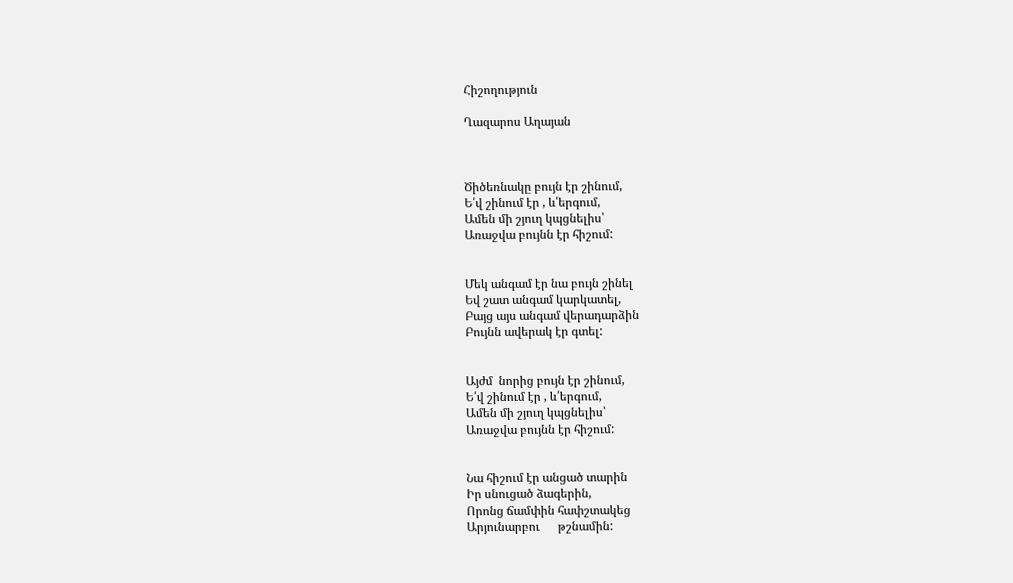Հիշողություն

Ղազարոս Աղայան



Ծիծեռնակը բույն էր շինում,
Ե՛վ շինում էր , և՛երգում,
Ամեն մի շյուղ կպցնելիս՝
Առաջվա բույնն էր հիշում:


Մեկ անգամ էր նա բույն շինել
Եվ շատ անգամ կարկատել,
Բայց այս անգամ վերադարձին
Բույնն ավերակ էր գտել:


Այժմ  նորից բույն էր շինում,
Ե՛վ շինում էր , և՛երգում,
Ամեն մի շյուղ կպցնելիս՝
Առաջվա բույնն էր հիշում:


Նա հիշում էր անցած տարին
Իր սնուցած ձագերին,
Որոնց ճամփին հափշտակեց
Արյունարբու      թշնամին: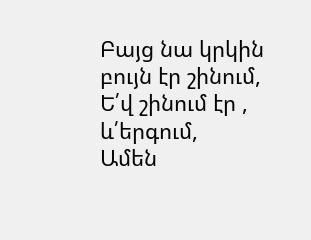Բայց նա կրկին բույն էր շինում,
Ե՛վ շինում էր , և՛երգում,
Ամեն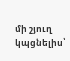մի շյուղ կպցնելիս՝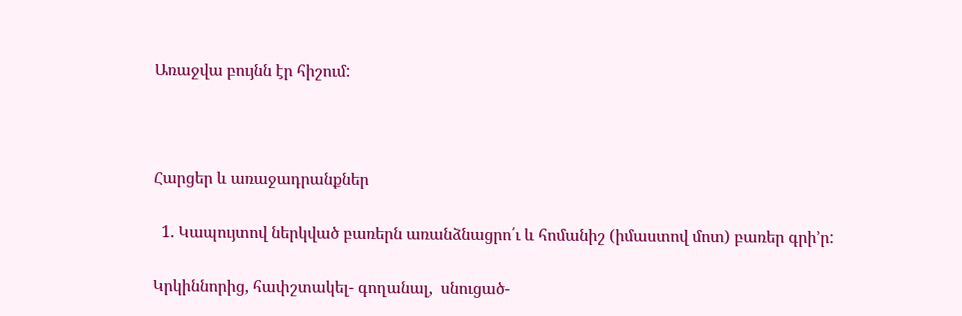Առաջվա բույնն էր հիշում:



Հարցեր և առաջադրանքներ

  1. Կապույտով ներկված բառերն առանձնացրո՛ւ և հոմանիշ (իմաստով մոտ) բառեր գրի’ր:

Կրկիննորից, հափշտակել- գողանալ,  սնուցած-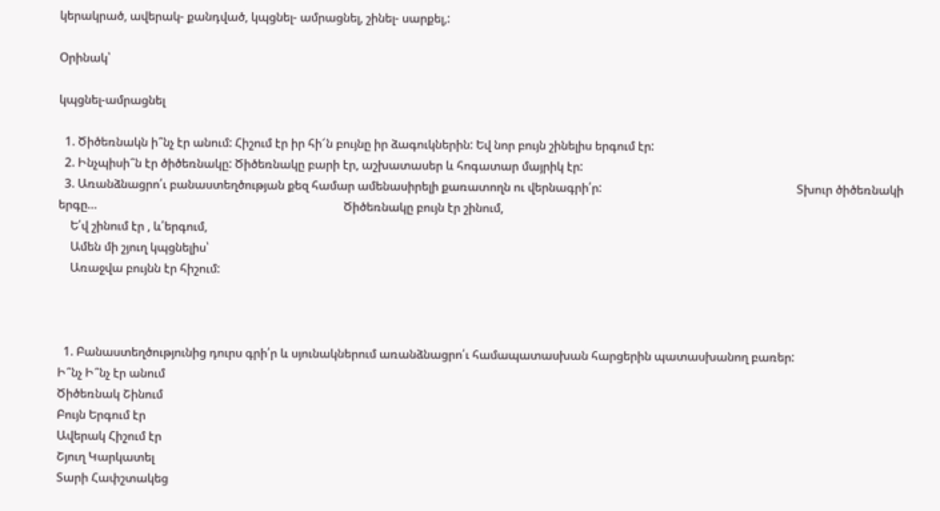կերակրած, ավերակ- քանդված, կպցնել- ամրացնել, շինել- սարքել,:

Օրինակ՝

կպցնել-ամրացնել

  1. Ծիծեռնակն ի՞նչ էր անում: Հիշում էր իր հի՜ն բույնը իր ձագուկներին: Եվ նոր բույն շինելիս երգում էր:
  2. Ինչպիսի՞ն էր ծիծեռնակը: Ծիծեռնակը բարի էր, աշխատասեր և հոգատար մայրիկ էր:
  3. Առանձնացրո՛ւ բանաստեղծության քեզ համար ամենասիրելի քառատողն ու վերնագրի՛ր:                                                                 Տխուր ծիծեռնակի երգը…                                                                                  Ծիծեռնակը բույն էր շինում,
    Ե՛վ շինում էր , և՛երգում,
    Ամեն մի շյուղ կպցնելիս՝
    Առաջվա բույնն էր հիշում:



  1. Բանաստեղծությունից դուրս գրի՛ր և սյունակներում առանձնացրո՛ւ համապատասխան հարցերին պատասխանող բառեր:
Ի՞նչ Ի՞նչ էր անում
Ծիծեռնակ Շինում
Բույն Երգում էր
Ավերակ Հիշում էր
Շյուղ Կարկատել
Տարի Հափշտակեց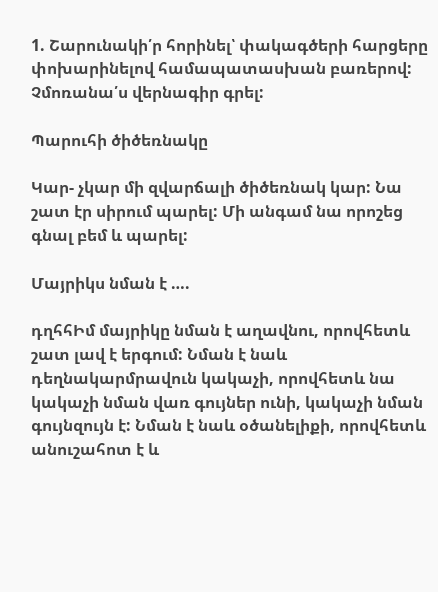1. Շարունակի՛ր հորինել՝ փակագծերի հարցերը փոխարինելով համապատասխան բառերով: Չմոռանա՛ս վերնագիր գրել:

Պարուհի ծիծեռնակը

Կար- չկար մի զվարճալի ծիծեռնակ կար: Նա շատ էր սիրում պարել: Մի անգամ նա որոշեց գնալ բեմ և պարել:

Մայրիկս նման է ….

դղհհԻմ մայրիկը նման է աղավնու, որովհետև շատ լավ է երգում: Նման է նաև դեղնակարմրավուն կակաչի, որովհետև նա կակաչի նման վառ գույներ ունի, կակաչի նման գույնզույն է: Նման է նաև օծանելիքի, որովհետև անուշահոտ է և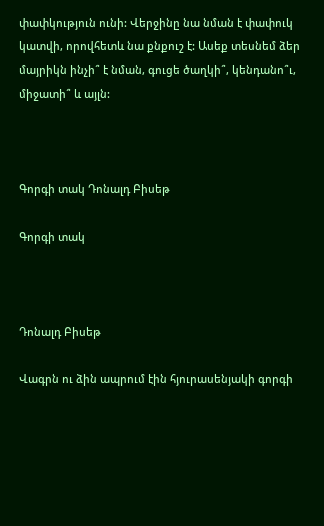փափկություն ունի: Վերջինը նա նման է փափուկ կատվի, որովհետև նա քնքուշ է: Ասեք տեսնեմ ձեր մայրիկն ինչի՞ է նման, գուցե ծաղկի՞, կենդանո՞ւ, միջատի՞ և այլն:



Գորգի տակ Դոնալդ Բիսեթ

Գորգի տակ



Դոնալդ Բիսեթ

Վագրն ու ձին ապրում էին հյուրասենյակի գորգի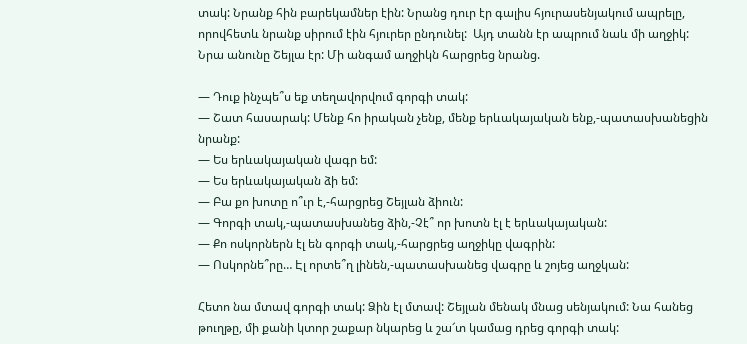տակ: Նրանք հին բարեկամներ էին: Նրանց դուր էր գալիս հյուրասենյակում ապրելը, որովհետև նրանք սիրում էին հյուրեր ընդունել:  Այդ տանն էր ապրում նաև մի աղջիկ: Նրա անունը Շեյլա էր: Մի անգամ աղջիկն հարցրեց նրանց.

— Դուք ինչպե՞ս եք տեղավորվում գորգի տակ:
— Շատ հասարակ: Մենք հո իրական չենք, մենք երևակայական ենք,-պատասխանեցին նրանք:
— Ես երևակայական վագր եմ:
— Ես երևակայական ձի եմ:
— Բա քո խոտը ո՞ւր է,-հարցրեց Շեյլան ձիուն:
— Գորգի տակ,-պատասխանեց ձին,-Չէ՞ որ խոտն էլ է երևակայական:
— Քո ոսկորներն էլ են գորգի տակ,-հարցրեց աղջիկը վագրին:
— Ոսկորնե՞րը… Էլ որտե՞ղ լինեն,-պատասխանեց վագրը և շոյեց աղջկան:

Հետո նա մտավ գորգի տակ: Ձին էլ մտավ: Շեյլան մենակ մնաց սենյակում: Նա հանեց թուղթը, մի քանի կտոր շաքար նկարեց և շա՜տ կամաց դրեց գորգի տակ: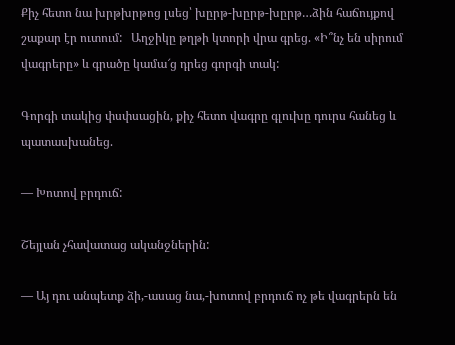Քիչ հետո նա խրթխրթոց լսեց՝ խըրթ-խըրթ-խըրթ…ձին հաճույքով շաքար էր ուտում:   Աղջիկը թղթի կտորի վրա գրեց. «Ի՞նչ են սիրում վագրերը» և գրածը կամա՜ց դրեց գորգի տակ:

Գորգի տակից փսփսացին, քիչ հետո վագրը գլուխը դուրս հանեց և պատասխանեց.

— Խոտով բրդուճ:

Շեյլան չհավատաց ականջներին:

— Այ դու անպետք ձի,-ասաց նա,-խոտով բրդուճ ոչ թե վագրերն են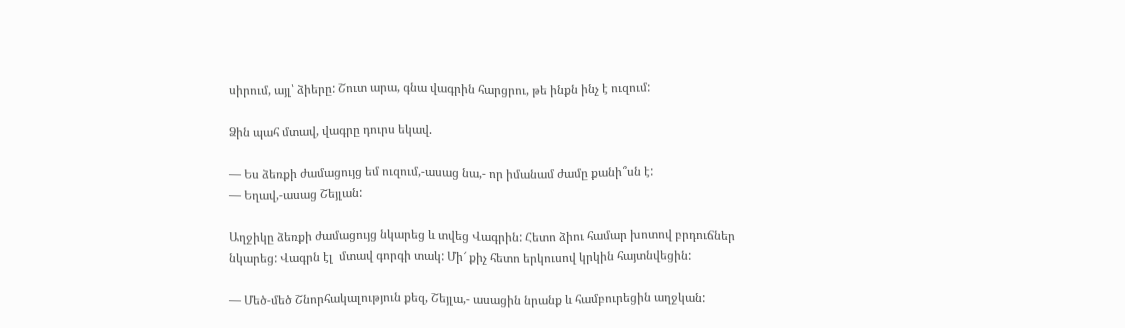սիրում, այլ՝ ձիերը: Շուտ արա, գնա վագրին հարցրու, թե ինքն ինչ է ուզում:

Ձին պահ մտավ, վագրը դուրս եկավ.

— Ես ձեռքի ժամացույց եմ ուզում,-ասաց նա,- որ իմանամ ժամը քանի՞սն է:
— Եղավ,-ասաց Շեյլան:

Աղջիկը ձեռքի ժամացույց նկարեց և տվեց Վագրին: Հետո ձիու համար խոտով բրդուճներ նկարեց: Վագրն էլ  մտավ գորգի տակ: Մի՜ քիչ հետո երկուսով կրկին հայտնվեցին:

— Մեծ-մեծ Շնորհակալություն քեզ, Շեյլա,- ասացին նրանք և համբուրեցին աղջկան: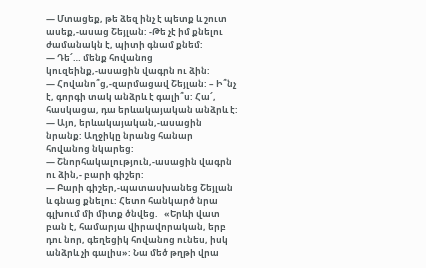— Մտացեք, թե ձեզ ինչ է պետք և շուտ ասեք,-ասաց Շեյլան: -Թե չէ իմ քնելու ժամանակն է, պիտի գնամ քնեմ:
— Դե՜… մենք հովանոց կուզեինք,-ասացին վագրն ու ձին:
— Հովանո՞ց,-զարմացավ Շեյլան: – Ի՞նչ է, գորգի տակ անձրև է գալի՞ս: Հա՜, հասկացա, դա երևակայական անձրև է:
— Այո, երևակայական,-ասացին նրանք: Աղջիկը նրանց հանար հովանոց նկարեց:
— Շնորհակալություն,-ասացին վագրն ու ձին,- բարի գիշեր:
— Բարի գիշեր,-պատասխանեց Շեյլան և գնաց քնելու: Հետո հանկարծ նրա
գլխում մի միտք ծնվեց.   «Երևի վատ բան է, համարյա վիրավորական, երբ դու նոր, գեղեցիկ հովանոց ունես, իսկ անձրև չի գալիս»: Նա մեծ թղթի վրա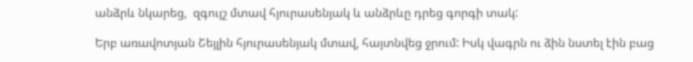անձրև նկարեց,  զգույշ մտավ հյուրասենյակ և անձրևը դրեց գորգի տակ:

Երբ առավոտյան Շեյլին հյուրասենյակ մտավ, հայտնվեց ջրում: Իսկ վագրն ու ձին նստել էին բաց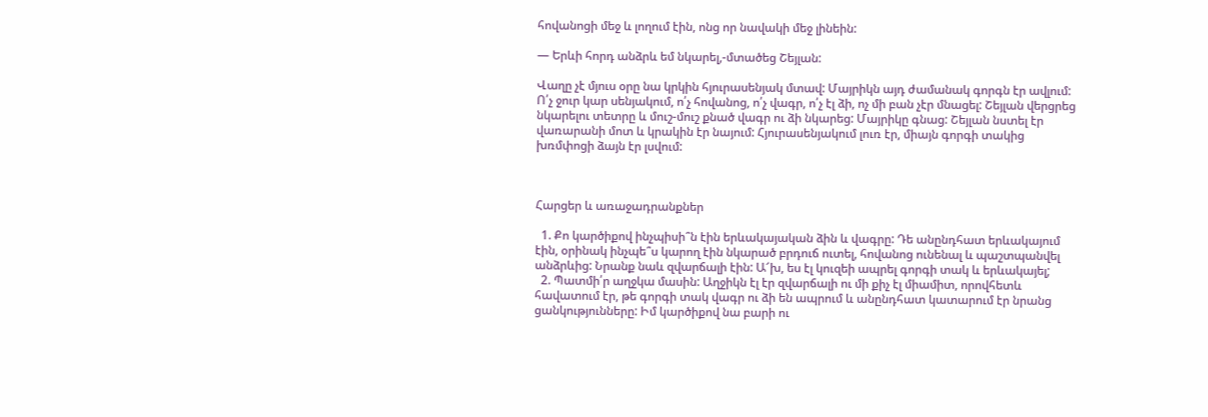հովանոցի մեջ և լողում էին, ոնց որ նավակի մեջ լինեին:

— Երևի հորդ անձրև եմ նկարել,-մտածեց Շեյլան:

Վաղը չէ մյուս օրը նա կրկին հյուրասենյակ մտավ: Մայրիկն այդ ժամանակ գորգն էր ավլում: Ո՛չ ջուր կար սենյակում, ո՛չ հովանոց, ո՛չ վագր, ո՛չ էլ ձի, ոչ մի բան չէր մնացել: Շեյլան վերցրեց նկարելու տետրը և մուշ-մուշ քնած վագր ու ձի նկարեց: Մայրիկը գնաց: Շեյլան նստել էր վառարանի մոտ և կրակին էր նայում: Հյուրասենյակում լուռ էր, միայն գորգի տակից  խռմփոցի ձայն էր լսվում:



Հարցեր և առաջադրանքներ

  1. Քո կարծիքով ինչպիսի՞ն էին երևակայական ձին և վագրը: Դե անընդհատ երևակայում էին, օրինակ ինչպե՞ս կարող էին նկարած բրդուճ ուտել, հովանոց ունենալ և պաշտպանվել անձրևից: Նրանք նաև զվարճալի էին: Ա՜խ, ես էլ կուզեի ապրել գորգի տակ և երևակայել;
  2. Պատմի՛ր աղջկա մասին: Աղջիկն էլ էր զվարճալի ու մի քիչ էլ միամիտ, որովհետև հավատում էր, թե գորգի տակ վագր ու ձի են ապրում և անընդհատ կատարում էր նրանց ցանկությունները: Իմ կարծիքով նա բարի ու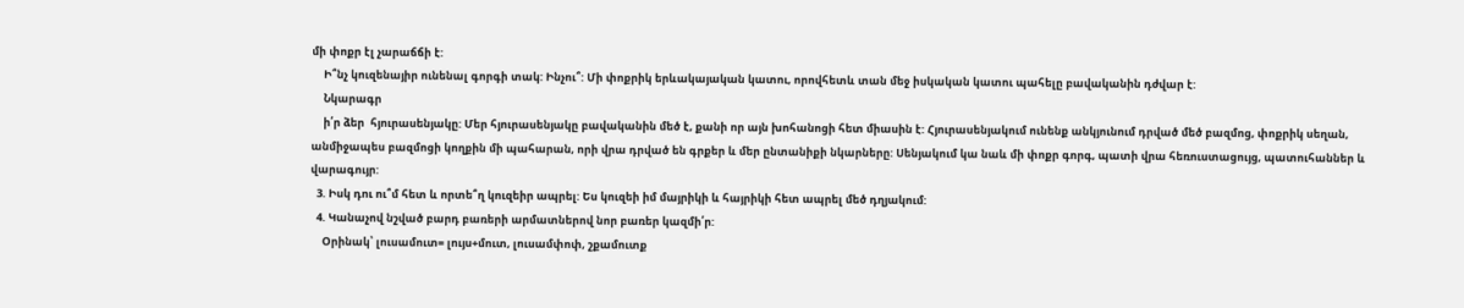մի փոքր էլ չարաճճի է:
    Ի՞նչ կուզենայիր ունենալ գորգի տակ: Ինչու՞: Մի փոքրիկ երևակայական կատու, որովհետև տան մեջ իսկական կատու պահելը բավականին դժվար է:
    Նկարագր
    ի՛ր ձեր  հյուրասենյակը: Մեր հյուրասենյակը բավականին մեծ է, քանի որ այն խոհանոցի հետ միասին է: Հյուրասենյակում ունենք անկյունում դրված մեծ բազմոց, փոքրիկ սեղան, անմիջապես բազմոցի կողքին մի պահարան, որի վրա դրված են գրքեր և մեր ընտանիքի նկարները: Սենյակում կա նաև մի փոքր գորգ, պատի վրա հեռուստացույց, պատուհաններ և վարագույր:
  3. Իսկ դու ու՞մ հետ և որտե՞ղ կուզեիր ապրել: Ես կուզեի իմ մայրիկի և հայրիկի հետ ապրել մեծ դղյակում:
  4. Կանաչով նշված բարդ բառերի արմատներով նոր բառեր կազմի՛ր:
    Օրինակ՝ լուսամուտ= լույս+մուտ, լուսամփոփ, շքամուտք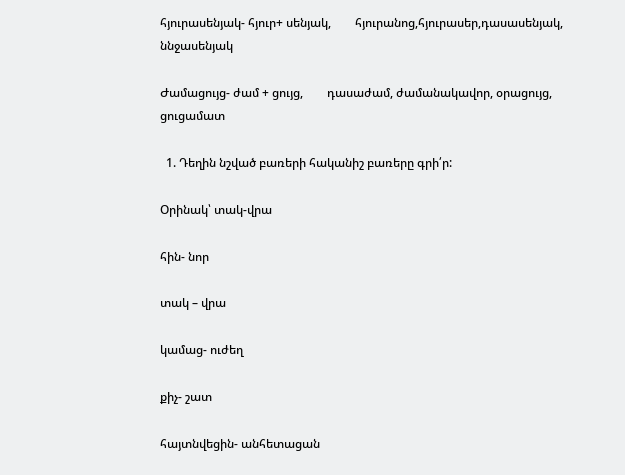հյուրասենյակ- հյուր+ սենյակ,        հյուրանոց,հյուրասեր,դասասենյակ, ննջասենյակ

Ժամացույց- ժամ + ցույց,        դասաժամ, ժամանակավոր, օրացույց, ցուցամատ

  1. Դեղին նշված բառերի հականիշ բառերը գրի՛ր:

Օրինակ՝ տակ-վրա

հին- նոր

տակ – վրա

կամաց- ուժեղ

քիչ- շատ

հայտնվեցին- անհետացան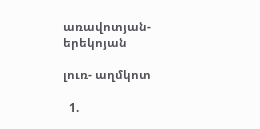առավոտյան- երեկոյան

լուռ- աղմկոտ

  1.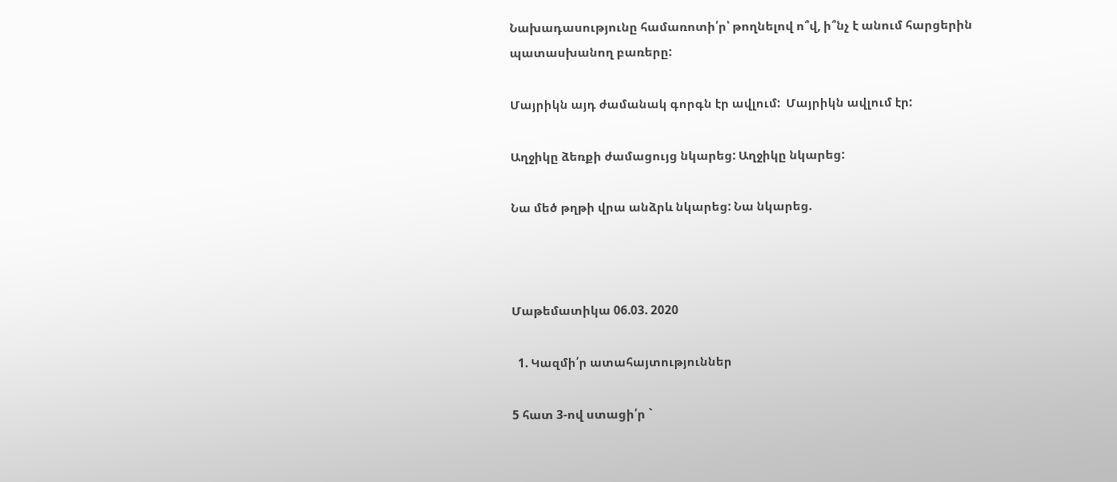Նախադասությունը համառոտի՛ր՝ թողնելով ո՞վ, ի՞նչ է անում հարցերին պատասխանող բառերը:

Մայրիկն այդ ժամանակ գորգն էր ավլում:  Մայրիկն ավլում էր:

Աղջիկը ձեռքի ժամացույց նկարեց: Աղջիկը նկարեց:

Նա մեծ թղթի վրա անձրև նկարեց: Նա նկարեց.



Մաթեմատիկա 06.03. 2020

  1. Կազմի՛ր ատահայտություններ

5 հատ 3-ով ստացի՛ր `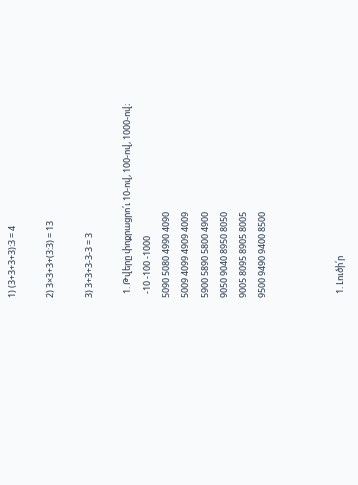1) (3+3+3+3):3 = 4

2) 3×3+3+(3:3) = 13

3) 3+3+3-3-3 = 3

  1. Թվերը փոքրացրո՛ւ 10-ով, 100-ով, 1000-ով։
  -10 -100 -1000
5090 5080 4990 4090
5009 4099 4909 4009
5900 5890 5800 4900
9050 9040 8950 8050
9005 8095 8905 8005
9500 9490 9400 8500



  1. Լուծի՛ր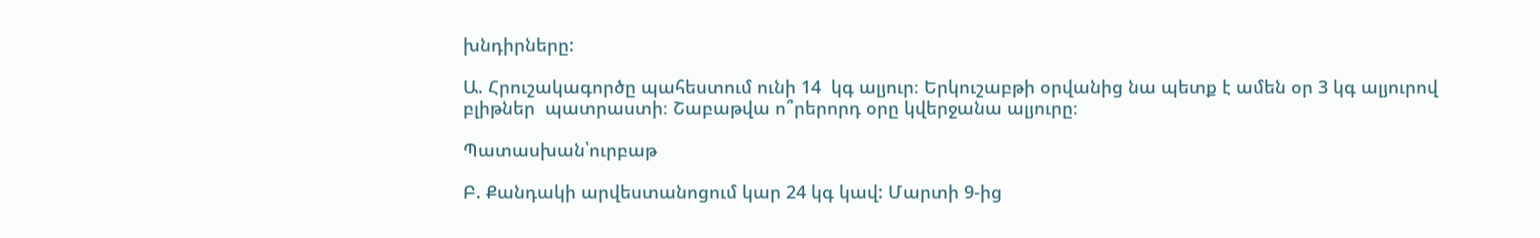խնդիրները:

Ա. Հրուշակագործը պահեստում ունի 14  կգ ալյուր։ Երկուշաբթի օրվանից նա պետք է ամեն օր 3 կգ ալյուրով բլիթներ  պատրաստի։ Շաբաթվա ո՞րերորդ օրը կվերջանա ալյուրը։

Պատասխան՝ուրբաթ

Բ. Քանդակի արվեստանոցում կար 24 կգ կավ: Մարտի 9-ից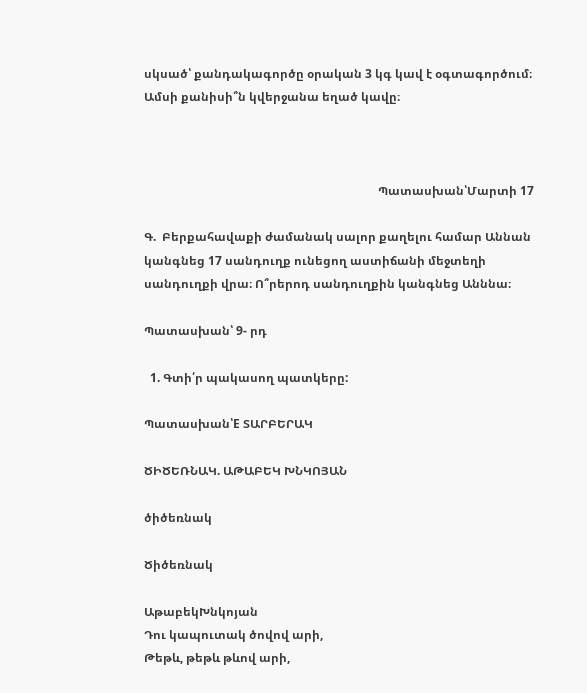սկսած՝ քանդակագործը օրական 3 կգ կավ է օգտագործում։ Ամսի քանիսի՞ն կվերջանա եղած կավը։



                                                                              Պատասխան՝Մարտի 17

Գ.  Բերքահավաքի ժամանակ սալոր քաղելու համար Աննան կանգնեց 17 սանդուղք ունեցող աստիճանի մեջտեղի սանդուղքի վրա։ Ո՞րերոդ սանդուղքին կանգնեց Անննա։

Պատասխան՝ 9- րդ

  1. Գտի՛ր պակասող պատկերը:

Պատասխան՝E ՏԱՐԲԵՐԱԿ

ԾԻԾԵՌՆԱԿ. ԱԹԱԲԵԿ ԽՆԿՈՅԱՆ

ծիծեռնակ

Ծիծեռնակ

ԱթաբեկԽնկոյան
Դու կապուտակ ծովով արի,
Թեթև, թեթև թևով արի,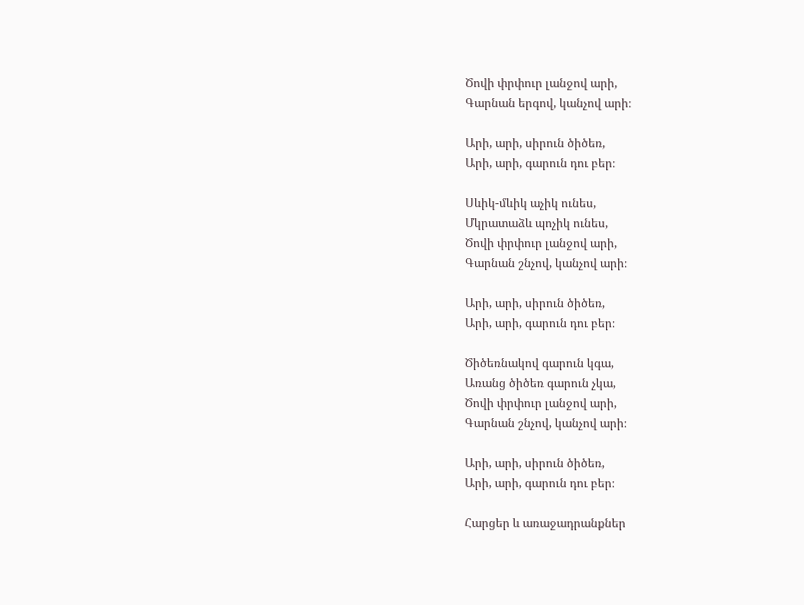Ծովի փրփուր լանջով արի,
Գարնան երգով, կանչով արի։

Արի, արի, սիրուն ծիծեռ,
Արի, արի, գարուն դու բեր։

Սևիկ-մևիկ աչիկ ունես,
Մկրատաձև պոչիկ ունես,
Ծովի փրփուր լանջով արի,
Գարնան շնչով, կանչով արի։

Արի, արի, սիրուն ծիծեռ,
Արի, արի, գարուն դու բեր։

Ծիծեռնակով գարուն կգա,
Առանց ծիծեռ գարուն չկա,
Ծովի փրփուր լանջով արի,
Գարնան շնչով, կանչով արի։

Արի, արի, սիրուն ծիծեռ,
Արի, արի, գարուն դու բեր։

Հարցեր և առաջադրանքներ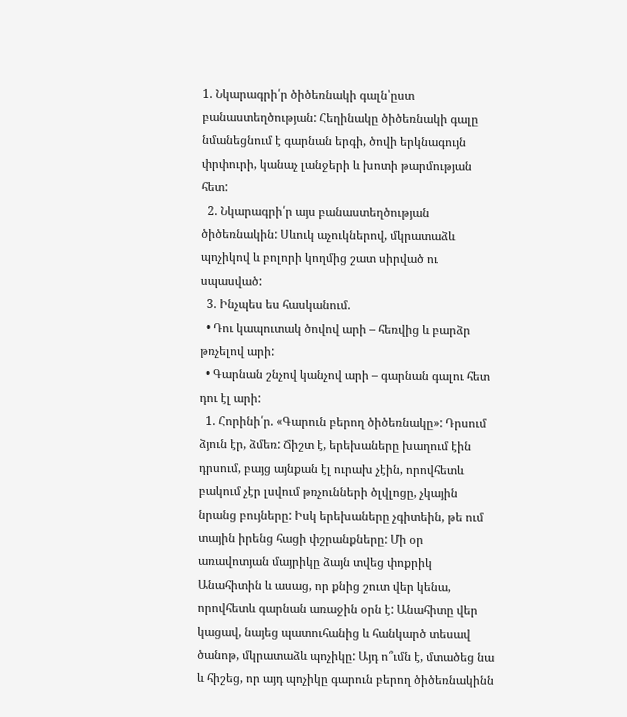1. Նկարագրի՛ր ծիծեռնակի գալն՝ըստ բանաստեղծության: Հեղինակը ծիծեռնակի գալը նմանեցնում է գարնան երգի, ծովի երկնագույն փրփուրի, կանաչ լանջերի և խոտի թարմության հետ:
  2. Նկարագրի՛ր այս բանաստեղծության ծիծեռնակին: Սևուկ աչուկներով, մկրատաձև պոչիկով և բոլորի կողմից շատ սիրված ու սպասված:
  3. Ինչպես ես հասկանում.
  • Դու կապուտակ ծովով արի – հեռվից և բարձր թռչելով արի:
  • Գարնան շնչով կանչով արի – գարնան գալու հետ դու էլ արի:
  1. Հորինի՛ր. «Գարուն բերող ծիծեռնակը»: Դրսում ձյուն էր, ձմեռ: Ճիշտ է, երեխաները խաղում էին դրսում, բայց այնքան էլ ուրախ չէին, որովհետև բակում չէր լսվում թռչունների ծլվլոցը, չկային նրանց բույները: Իսկ երեխաները չգիտեին, թե ում տային իրենց հացի փշրանքները: Մի օր առավոտյան մայրիկը ձայն տվեց փոքրիկ Անահիտին և ասաց, որ քնից շուտ վեր կենա, որովհետև գարնան առաջին օրն է: Անահիտը վեր կացավ, նայեց պատուհանից և հանկարծ տեսավ ծանոթ, մկրատաձև պոչիկը: Այդ ո՞ւմն է, մտածեց նա և հիշեց, որ այդ պոչիկը գարուն բերող ծիծեռնակինն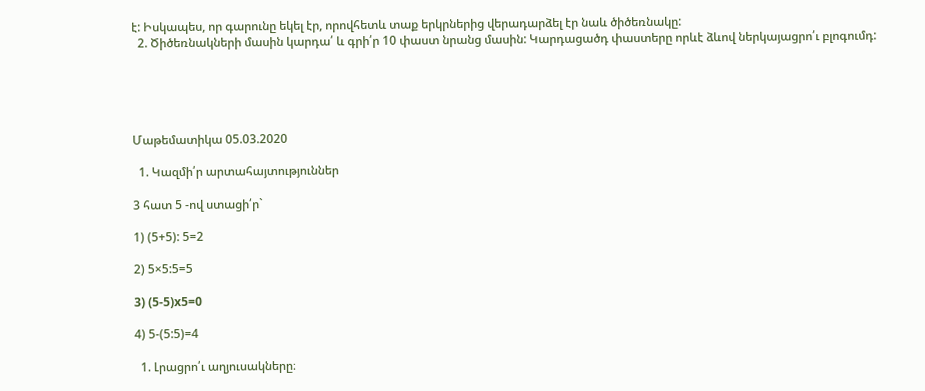է: Իսկապես, որ գարունը եկել էր, որովհետև տաք երկրներից վերադարձել էր նաև ծիծեռնակը:
  2. Ծիծեռնակների մասին կարդա՛ և գրի՛ր 10 փաստ նրանց մասին: Կարդացածդ փաստերը որևէ ձևով ներկայացրո՛ւ բլոգումդ:





Մաթեմատիկա 05.03.2020

  1. Կազմի՛ր արտահայտություններ

3 հատ 5 -ով ստացի՛ր`

1) (5+5): 5=2

2) 5×5:5=5

3) (5-5)x5=0

4) 5-(5:5)=4

  1. Լրացրո՛ւ աղյուսակները։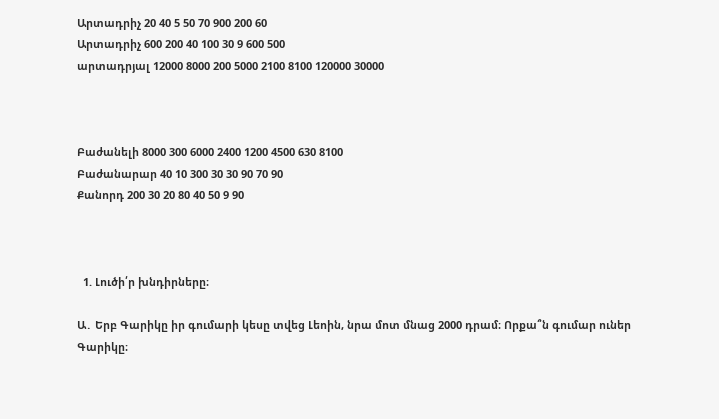Արտադրիչ 20 40 5 50 70 900 200 60
Արտադրիչ 600 200 40 100 30 9 600 500
արտադրյալ 12000 8000 200 5000 2100 8100 120000 30000



Բաժանելի 8000 300 6000 2400 1200 4500 630 8100
Բաժանարար 40 10 300 30 30 90 70 90
Քանորդ 200 30 20 80 40 50 9 90



  1. Լուծի՛ր խնդիրները։

Ա․ Երբ Գարիկը իր գումարի կեսը տվեց Լեոին, նրա մոտ մնաց 2000 դրամ։ Որքա՞ն գումար ուներ Գարիկը։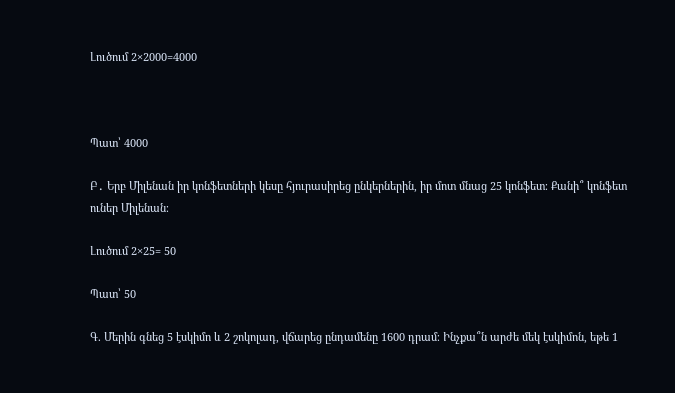Լուծում 2×2000=4000



Պատ՝ 4000

Բ․ Երբ Միլենան իր կոնֆետների կեսը հյուրասիրեց ընկերներին, իր մոտ մնաց 25 կոնֆետ։ Քանի՞ կոնֆետ ուներ Միլենան։

Լուծում 2×25= 50

Պատ՝ 50

Գ. Մերին գնեց 5 էսկիմո և 2 շոկոլադ, վճարեց ընդամենը 1600 դրամ։ Ինչքա՞ն արժե մեկ էսկիմոն, եթե 1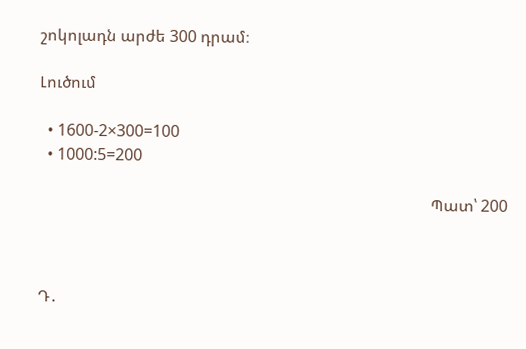շոկոլադն արժե 300 դրամ։

Լուծում

  • 1600-2×300=100
  • 1000:5=200

                                                                                                  Պատ՝ 200



Դ․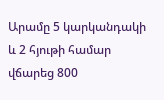Արամը 5 կարկանդակի և 2 հյութի համար վճարեց 800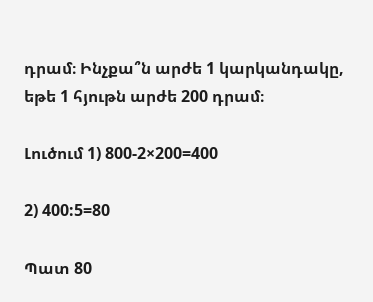դրամ։ Ինչքա՞ն արժե 1 կարկանդակը, եթե 1 հյութն արժե 200 դրամ։

Լուծում 1) 800-2×200=400

2) 400:5=80

Պատ 80